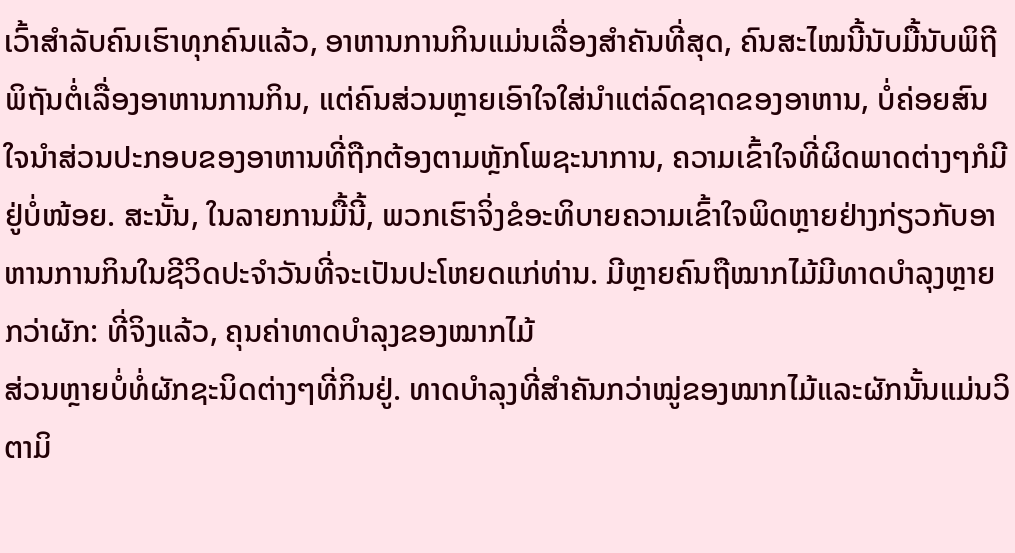ເວົ້າສຳລັບຄົນເຮົາທຸກຄົນແລ້ວ, ອາຫານການກິນແມ່ນເລື່ອງສຳຄັນທີ່ສຸດ, ຄົນສະໄໝນີ້ນັບມື້ນັບພິຖີພິຖັນຕໍ່ເລື່ອງອາຫານການກິນ, ແຕ່ຄົນສ່ວນຫຼາຍເອົາໃຈໃສ່ນຳແຕ່ລົດຊາດຂອງອາຫານ, ບໍ່ຄ່ອຍສົນໃຈນຳສ່ວນປະກອບຂອງອາຫານທີ່ຖືກຕ້ອງຕາມຫຼັກໂພຊະນາການ, ຄວາມເຂົ້າໃຈທີ່ຜິດພາດຕ່າງໆກໍມີຢູ່ບໍ່ໜ້ອຍ. ສະນັ້ນ, ໃນລາຍການມື້ນີ້, ພວກເຮົາຈິ່ງຂໍອະທິບາຍຄວາມເຂົ້າໃຈພິດຫຼາຍຢ່າງກ່ຽວກັບອາຫານການກິນໃນຊີວິດປະຈຳວັນທີ່ຈະເປັນປະໂຫຍດແກ່ທ່ານ. ມີຫຼາຍຄົນຖືໝາກໄມ້ມີທາດບຳລຸງຫຼາຍກວ່າຜັກ: ທີ່ຈິງແລ້ວ, ຄຸນຄ່າທາດບຳລຸງຂອງໝາກໄມ້
ສ່ວນຫຼາຍບໍ່ທໍ່ຜັກຊະນິດຕ່າງໆທີ່ກິນຢູ່. ທາດບຳລຸງທີ່ສຳຄັນກວ່າໝູ່ຂອງໝາກໄມ້ແລະຜັກນັ້ນແມ່ນວິຕາມິ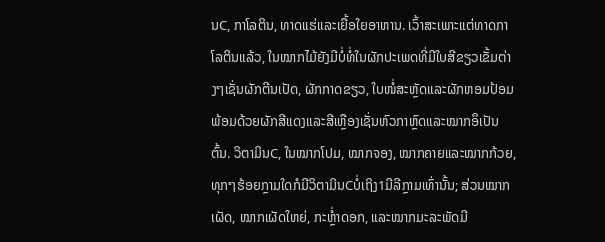ນC, ກາໂລຕິນ, ທາດແຮ່ແລະເຍື້ອໃຍອາຫານ. ເວົ້າສະເພາະແຕ່ທາດກາໂລຕິນແລ້ວ, ໃນໝາກໄມ້ຍັງມີບໍ່ທໍ່ໃນຜັກປະເພດທີ່ມີໃບສີຂຽວເຂັ້ມຕ່າງໆເຊັ່ນຜັກຕີນເປັດ, ຜັກກາດຂຽວ, ໃບໜໍ່ສະຫຼັດແລະຜັກຫອມປ້ອມພ້ອມດ້ວຍຜັກສີແດງແລະສີເຫຼືອງເຊັ່ນຫົວກາຫຼົດແລະໝາກອຶເປັນຕົ້ນ. ວິຕາມິນC, ໃນໝາກໂປມ, ໝາກຈອງ, ໝາກຄາຍແລະໝາກກ້ວຍ, ທຸກໆຮ້ອຍກຼາມໃດກໍມີວິຕາມິນCບໍ່ເຖິງ1ມີລີກຼາມເທົ່ານັ້ນ; ສ່ວນໝາກເຜັດ, ໝາກເຜັດໃຫຍ່, ກະຫຼ່ຳດອກ, ແລະໝາກມະລະພັດມີ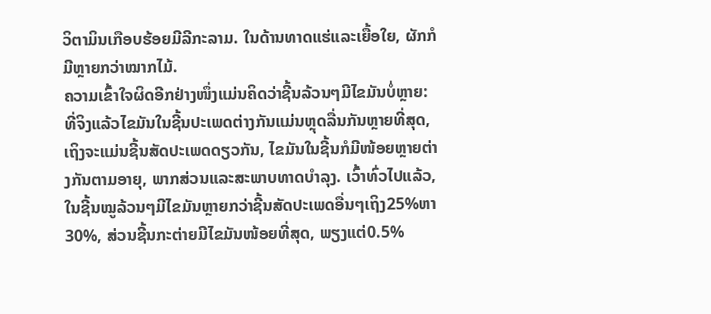ວິຕາມິນເກືອບຮ້ອຍມີລີກະລາມ. ໃນດ້ານທາດແຮ່ແລະເຍື້ອໃຍ, ຜັກກໍມີຫຼາຍກວ່າໝາກໄມ້.
ຄວາມເຂົ້າໃຈຜິດອີກຢ່າງໜຶ່ງແມ່ນຄິດວ່າຊີ້ນລ້ວນໆມີໄຂມັນບໍ່ຫຼາຍ: ທີ່ຈິງແລ້ວໄຂມັນໃນຊີ້ນປະເພດຕ່າງກັນແມ່ນຫຼຸດລື່ນກັນຫຼາຍທີ່ສຸດ, ເຖິງຈະແມ່ນຊີ້ນສັດປະເພດດຽວກັນ, ໄຂມັນໃນຊີ້ນກໍມີໜ້ອຍຫຼາຍຕ່າງກັນຕາມອາຍຸ, ພາກສ່ວນແລະສະພາບທາດບຳລຸງ. ເວົ້າທົ່ວໄປແລ້ວ, ໃນຊີ້ນໝູລ້ວນໆມີໄຂມັນຫຼາຍກວ່າຊີ້ນສັດປະເພດອື່ນໆເຖິງ25%ຫາ30%, ສ່ວນຊີ້ນກະຕ່າຍມີໄຂມັນໜ້ອຍທີ່ສຸດ, ພຽງແຕ່0.5%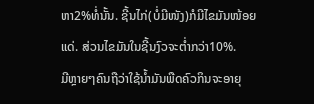ຫາ2%ທໍ່ນັ້ນ. ຊີ້ນໄກ່(ບໍ່ມີໜັງ)ກໍມີໄຂມັນໜ້ອຍແດ່. ສ່ວນໄຂມັນໃນຊີ້ນງົວຈະຕ່ຳກວ່າ10%.
ມີຫຼາຍໆຄົນຖືວ່າໃຊ້ນ້ຳມັນພືດຄົວກິນຈະອາຍຸ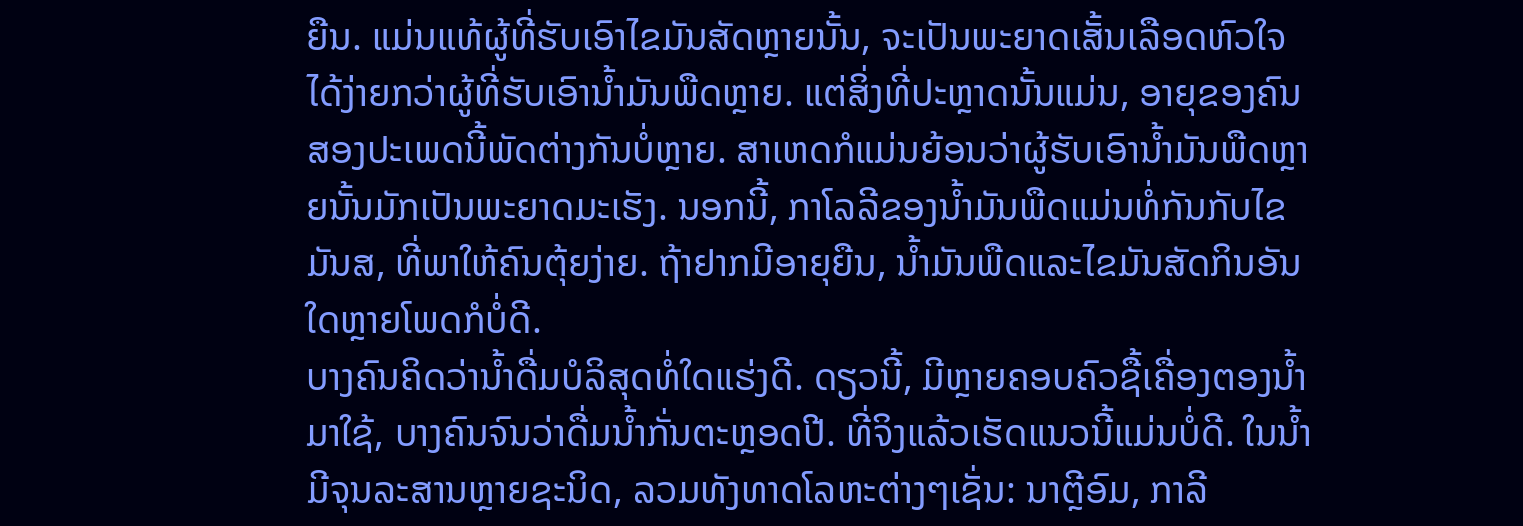ຍືນ. ແມ່ນແທ້ຜູ້ທີ່ຮັບເອົາໄຂມັນສັດຫຼາຍນັ້ນ, ຈະເປັນພະຍາດເສັ້ນເລືອດຫົວໃຈໄດ້ງ່າຍກວ່າຜູ້ທີ່ຮັບເອົານ້ຳມັນພືດຫຼາຍ. ແຕ່ສິ່ງທີ່ປະຫຼາດນັ້ນແມ່ນ, ອາຍຸຂອງຄົນສອງປະເພດນີ້ພັດຕ່າງກັນບໍ່ຫຼາຍ. ສາເຫດກໍແມ່ນຍ້ອນວ່າຜູ້ຮັບເອົານ້ຳມັນພືດຫຼາຍນັ້ນມັກເປັນພະຍາດມະເຮັງ. ນອກນີ້, ກາໂລລີຂອງນ້ຳມັນພືດແມ່ນທໍ່ກັນກັບໄຂມັນສ, ທີ່ພາໃຫ້ຄົນຕຸ້ຍງ່າຍ. ຖ້າຢາກມີອາຍຸຍືນ, ນ້ຳມັນພືດແລະໄຂມັນສັດກິນອັນໃດຫຼາຍໂພດກໍບໍ່ດີ.
ບາງຄົນຄິດວ່ານ້ຳດື່ມບໍລິສຸດທໍ່ໃດແຮ່ງດີ. ດຽວນີ້, ມີຫຼາຍຄອບຄົວຊື້ເຄື່ອງຕອງນ້ຳມາໃຊ້, ບາງຄົນຈົນວ່າດື່ມນ້ຳກັ່ນຕະຫຼອດປີ. ທີ່ຈິງແລ້ວເຮັດແນວນີ້ແມ່ນບໍ່ດີ. ໃນນ້ຳມີຈຸນລະສານຫຼາຍຊະນິດ, ລວມທັງທາດໂລຫະຕ່າງໆເຊັ່ນ: ນາຕຼີອົມ, ກາລີ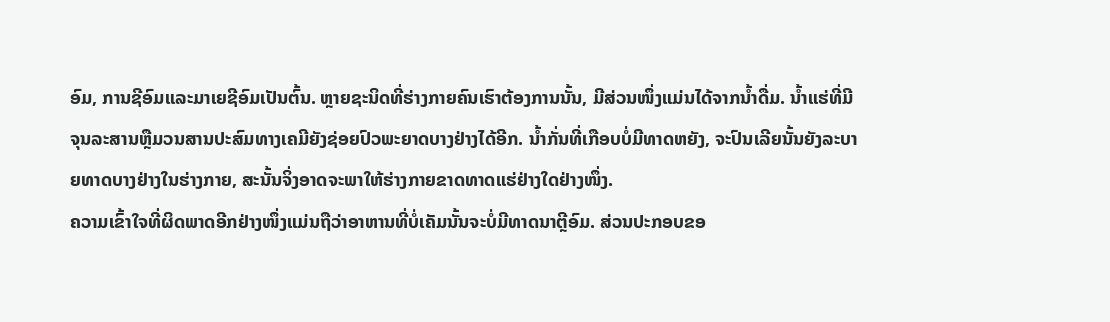ອົມ, ການຊີອົມແລະມາເຍຊີອົມເປັນຕົ້ນ. ຫຼາຍຊະນິດທີ່ຮ່າງກາຍຄົນເຮົາຕ້ອງການນັ້ນ, ມີສ່ວນໜຶ່ງແມ່ນໄດ້ຈາກນ້ຳດື່ມ. ນ້ຳແຮ່ທີ່ມີຈຸນລະສານຫຼືມວນສານປະສົມທາງເຄມີຍັງຊ່ອຍປົວພະຍາດບາງຢ່າງໄດ້ອີກ. ນ້ຳກັ່ນທີ່ເກືອບບໍ່ມີທາດຫຍັງ, ຈະປົນເລີຍນັ້ນຍັງລະບາຍທາດບາງຢ່າງໃນຮ່າງກາຍ, ສະນັ້ນຈິ່ງອາດຈະພາໃຫ້ຮ່າງກາຍຂາດທາດແຮ່ຢ່າງໃດຢ່າງໜຶ່ງ.
ຄວາມເຂົ້າໃຈທີ່ຜິດພາດອີກຢ່າງໜຶ່ງແມ່ນຖືວ່າອາຫານທີ່ບໍ່ເຄັມນັ້ນຈະບໍ່ມີທາດນາຕຼີອົມ. ສ່ວນປະກອບຂອ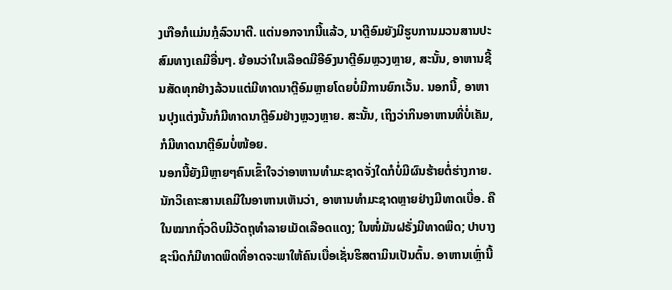ງເກືອກໍແມ່ນກຼໍລົວນາຕີ. ແຕ່ນອກຈາກນີ້ແລ້ວ, ນາຕຼີອົມຍັງມີຮູບການມວນສານປະສົມທາງເຄມີອື່ນໆ. ຍ້ອນວ່າໃນເລືອດມີອີອົງນາຕຼີອົມຫຼວງຫຼາຍ, ສະນັ້ນ, ອາຫານຊີ້ນສັດທຸກຢ່າງລ້ວນແຕ່ມີທາດນາຕຼີອົມຫຼາຍໂດຍບໍ່ມີການຍົກເວັ້ນ. ນອກນີ້, ອາຫານປຸງແຕ່ງນັ້ນກໍມີທາດນາຕຼີອົມຢ່າງຫຼວງຫຼາຍ. ສະນັ້ນ, ເຖິງວ່າກິນອາຫານທີ່ບໍ່ເຄັມ, ກໍມີທາດນາຕຼີອົມບໍ່ໜ້ອຍ.
ນອກນີ້ຍັງມີຫຼາຍໆຄົນເຂົ້າໃຈວ່າອາຫານທຳມະຊາດຈັ່ງໃດກໍບໍ່ມີຜົນຮ້າຍຕໍ່ຮ່າງກາຍ. ນັກວິເຄາະສານເຄມີໃນອາຫານເຫັນວ່າ, ອາຫານທຳມະຊາດຫຼາຍຢ່າງມີທາດເບື່ອ. ຄື ໃນໝາກຖົ່ວດິບມີວັດຖຸທຳລາຍເມັດເລືອດແດງ; ໃນໜໍ່ມັນຝຣັ່ງມີທາດພິດ; ປາບາງຊະນິດກໍມີທາດພິດທີ່ອາດຈະພາໃຫ້ຄົນເບື່ອເຊັ່ນຮິສຕາມິນເປັນຕົ້ນ. ອາຫານເຫຼົ່ານີ້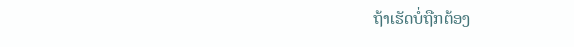ຖ້າເຮັດບໍ່ຖືກຕ້ອງ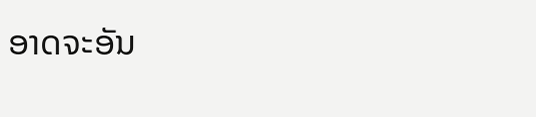ອາດຈະອັນ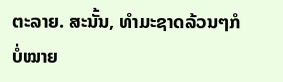ຕະລາຍ. ສະນັ້ນ, ທຳມະຊາດລ້ວນໆກໍບໍ່ໝາຍ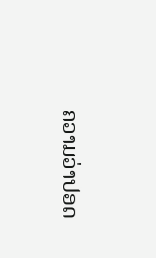ຄວາມວ່າປອດ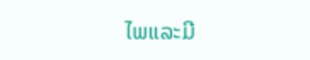ໄພແລະມີ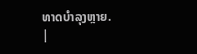ທາດບຳລຸງຫຼາຍ.
|